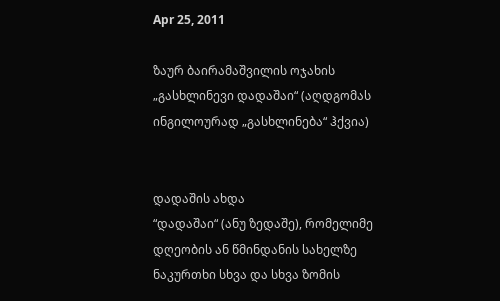Apr 25, 2011

ზაურ ბაირამაშვილის ოჯახის „გასხლინევი დადაშაი“ (აღდგომას ინგილოურად „გასხლინება“ ჰქვია)


დადაშის ახდა
“დადაშაი“ (ანუ ზედაშე), რომელიმე დღეობის ან წმინდანის სახელზე ნაკურთხი სხვა და სხვა ზომის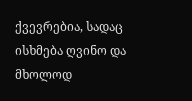ქვევრებია, სადაც ისხმება ღვინო და მხოლოდ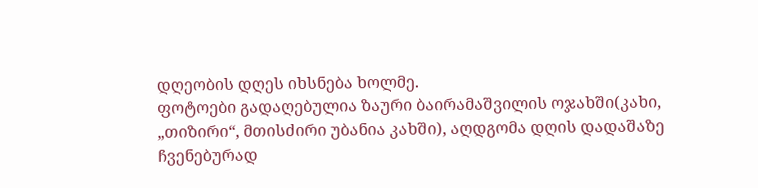დღეობის დღეს იხსნება ხოლმე.
ფოტოები გადაღებულია ზაური ბაირამაშვილის ოჯახში(კახი, „თიზირი“, მთისძირი უბანია კახში), აღდგომა დღის დადაშაზე ჩვენებურად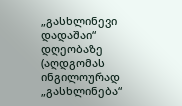„გასხლინევი დადაშაი“ დღეობაზე (აღდგომას ინგილოურად „გასხლინება“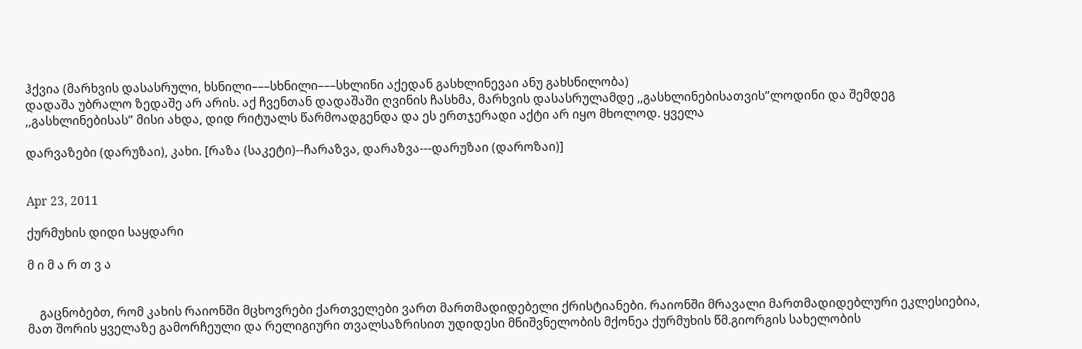ჰქვია (მარხვის დასასრული, ხსნილი–––სხნილი–––სხლინი აქედან გასხლინევაი ანუ გახსნილობა)
დადაშა უბრალო ზედაშე არ არის. აქ ჩვენთან დადაშაში ღვინის ჩასხმა, მარხვის დასასრულამდე ,,გასხლინებისათვის”ლოდინი და შემდეგ ,,გასხლინებისას” მისი ახდა, დიდ რიტუალს წარმოადგენდა და ეს ერთჯერადი აქტი არ იყო მხოლოდ. ყველა

დარვაზები (დარუზაი), კახი. [რაზა (საკეტი)--ჩარაზვა, დარაზვა---დარუზაი (დაროზაი)]


Apr 23, 2011

ქურმუხის დიდი საყდარი

მ ი მ ა რ თ ვ ა


    გაცნობებთ, რომ კახის რაიონში მცხოვრები ქართველები ვართ მართმადიდებელი ქრისტიანები. რაიონში მრავალი მართმადიდებლური ეკლესიებია, მათ შორის ყველაზე გამორჩეული და რელიგიური თვალსაზრისით უდიდესი მნიშვნელობის მქონეა ქურმუხის წმ.გიორგის სახელობის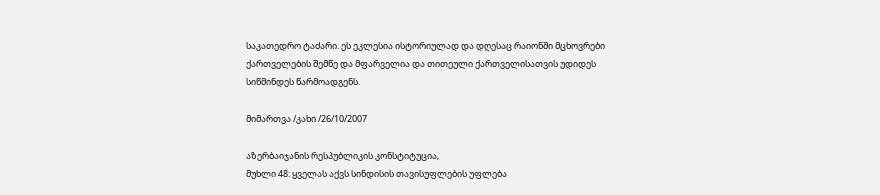საკათედრო ტაძარი. ეს ეკლესია ისტორიულად და დღესაც რაიონში მცხოვრები ქართველების შემწე და მფარველია და თითეული ქართველისათვის უდიდეს სიწმინდეს წარმოადგენს.

მიმართვა /კახი /26/10/2007

აზერბაიჯანის რესპუბლიკის კონსტიტუცია,
მუხლი 48: ყველას აქვს სინდისის თავისუფლების უფლება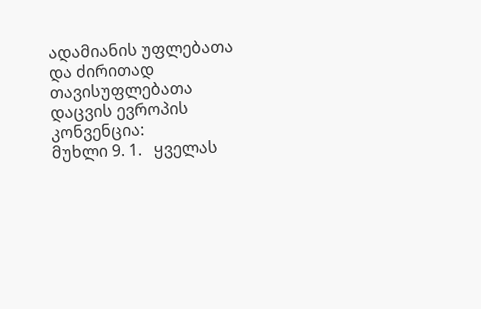ადამიანის უფლებათა და ძირითად თავისუფლებათა დაცვის ევროპის კონვენცია:
მუხლი 9. 1.   ყველას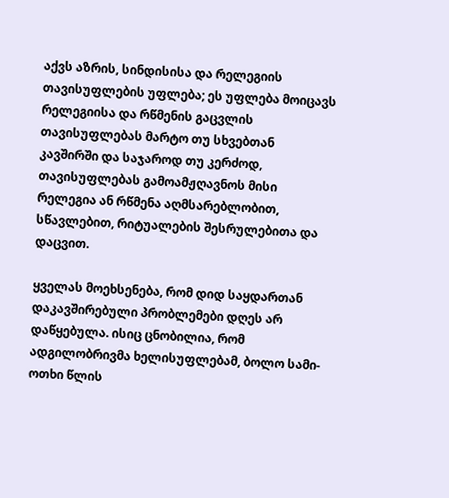აქვს აზრის, სინდისისა და რელეგიის თავისუფლების უფლება; ეს უფლება მოიცავს რელეგიისა და რწმენის გაცვლის თავისუფლებას მარტო თუ სხვებთან კავშირში და საჯაროდ თუ კერძოდ, თავისუფლებას გამოამჟღავნოს მისი რელეგია ან რწმენა აღმსარებლობით, სწავლებით, რიტუალების შესრულებითა და დაცვით.

ყველას მოეხსენება, რომ დიდ საყდართან დაკავშირებული პრობლემები დღეს არ დაწყებულა. ისიც ცნობილია, რომ ადგილობრივმა ხელისუფლებამ, ბოლო სამი-ოთხი წლის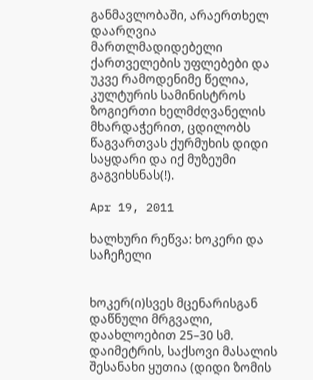განმავლობაში, არაერთხელ დაარღვია მართლმადიდებელი ქართველების უფლებები და უკვე რამოდენიმე წელია, კულტურის სამინისტროს ზოგიერთი ხელმძღვანელის მხარდაჭერით, ცდილობს წაგვართვას ქურმუხის დიდი საყდარი და იქ მუზეუმი გაგვიხსნას(!).

Apr 19, 2011

ხალხური რეწვა: ხოკერი და საჩეჩელი


ხოკერ(ი)სვეს მცენარისგან დაწნული მრგვალი, დაახლოებით 25–30 სმ. დაიმეტრის, საქსოვი მასალის შესანახი ყუთია (დიდი ზომის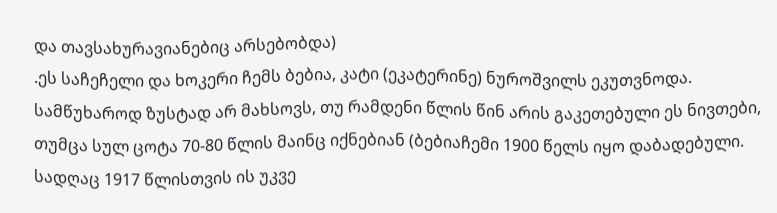და თავსახურავიანებიც არსებობდა)
.ეს საჩეჩელი და ხოკერი ჩემს ბებია, კატი (ეკატერინე) ნუროშვილს ეკუთვნოდა. სამწუხაროდ ზუსტად არ მახსოვს, თუ რამდენი წლის წინ არის გაკეთებული ეს ნივთები, თუმცა სულ ცოტა 70-80 წლის მაინც იქნებიან (ბებიაჩემი 1900 წელს იყო დაბადებული. სადღაც 1917 წლისთვის ის უკვე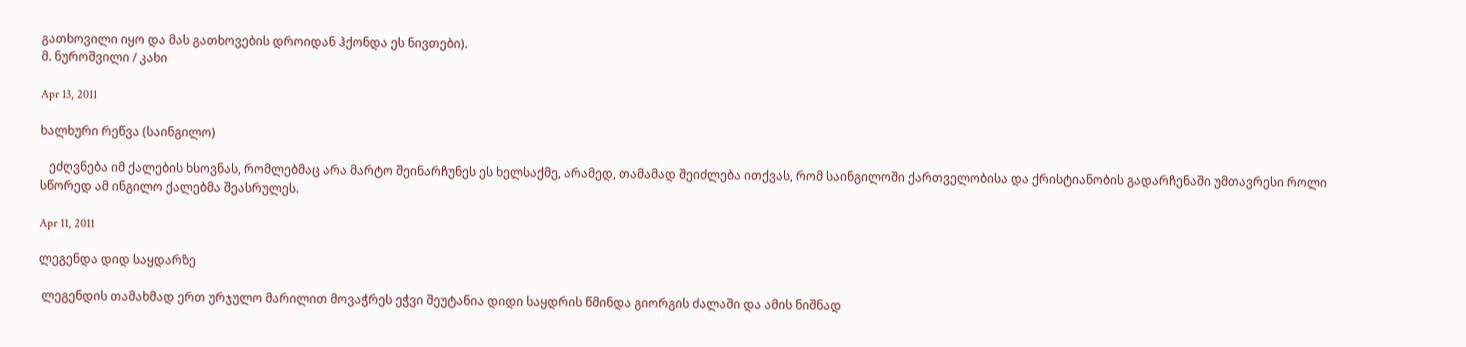გათხოვილი იყო და მას გათხოვების დროიდან ჰქონდა ეს ნივთები).
მ. ნუროშვილი / კახი

Apr 13, 2011

ხალხური რეწვა (საინგილო)

   ეძღვნება იმ ქალების ხსოვნას, რომლებმაც არა მარტო შეინარჩუნეს ეს ხელსაქმე, არამედ, თამამად შეიძლება ითქვას, რომ საინგილოში ქართველობისა და ქრისტიანობის გადარჩენაში უმთავრესი როლი სწორედ ამ ინგილო ქალებმა შეასრულეს.

Apr 11, 2011

ლეგენდა დიდ საყდარზე

 ლეგენდის თამახმად ერთ ურჯულო მარილით მოვაჭრეს ეჭვი შეუტანია დიდი საყდრის წმინდა გიორგის ძალაში და ამის ნიშნად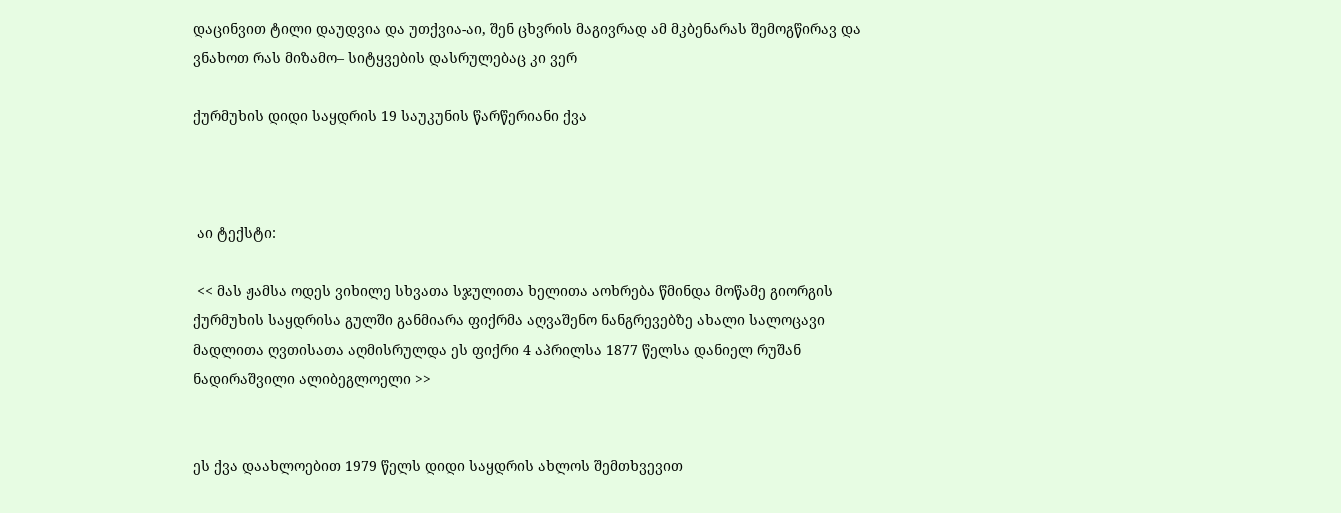დაცინვით ტილი დაუდვია და უთქვია-აი, შენ ცხვრის მაგივრად ამ მკბენარას შემოგწირავ და ვნახოთ რას მიზამო– სიტყვების დასრულებაც კი ვერ

ქურმუხის დიდი საყდრის 19 საუკუნის წარწერიანი ქვა



 აი ტექსტი:

 << მას ჟამსა ოდეს ვიხილე სხვათა სჯულითა ხელითა აოხრება წმინდა მოწამე გიორგის ქურმუხის საყდრისა გულში განმიარა ფიქრმა აღვაშენო ნანგრევებზე ახალი სალოცავი მადლითა ღვთისათა აღმისრულდა ეს ფიქრი 4 აპრილსა 1877 წელსა დანიელ რუშან ნადირაშვილი ალიბეგლოელი >>


ეს ქვა დაახლოებით 1979 წელს დიდი საყდრის ახლოს შემთხვევით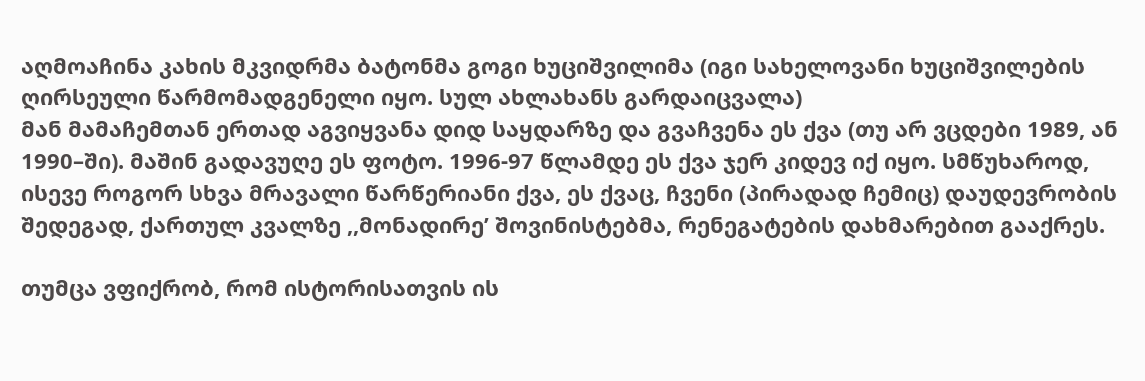აღმოაჩინა კახის მკვიდრმა ბატონმა გოგი ხუციშვილიმა (იგი სახელოვანი ხუციშვილების ღირსეული წარმომადგენელი იყო. სულ ახლახანს გარდაიცვალა)
მან მამაჩემთან ერთად აგვიყვანა დიდ საყდარზე და გვაჩვენა ეს ქვა (თუ არ ვცდები 1989, ან 1990–ში). მაშინ გადავუღე ეს ფოტო. 1996-97 წლამდე ეს ქვა ჯერ კიდევ იქ იყო. სმწუხაროდ, ისევე როგორ სხვა მრავალი წარწერიანი ქვა, ეს ქვაც, ჩვენი (პირადად ჩემიც) დაუდევრობის შედეგად, ქართულ კვალზე ,,მონადირე’ შოვინისტებმა, რენეგატების დახმარებით გააქრეს.

თუმცა ვფიქრობ, რომ ისტორისათვის ის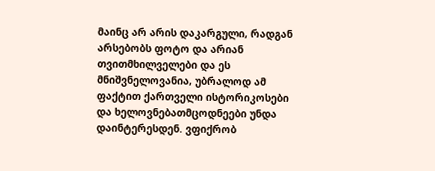მაინც არ არის დაკარგული, რადგან არსებობს ფოტო და არიან თვითმხილველები და ეს მნიშვნელოვანია, უბრალოდ ამ ფაქტით ქართველი ისტორიკოსები და ხელოვნებათმცოდნეები უნდა დაინტერესდენ. ვფიქრობ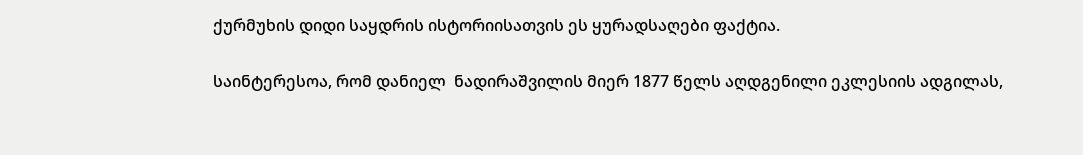ქურმუხის დიდი საყდრის ისტორიისათვის ეს ყურადსაღები ფაქტია.

საინტერესოა, რომ დანიელ  ნადირაშვილის მიერ 1877 წელს აღდგენილი ეკლესიის ადგილას,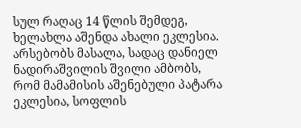სულ რაღაც 14 წლის შემდეგ, ხელახლა აშენდა ახალი ეკლესია. არსებობს მასალა, სადაც დანიელ ნადირაშვილის შვილი ამბობს, რომ მამამისის აშენებული პატარა ეკლესია, სოფლის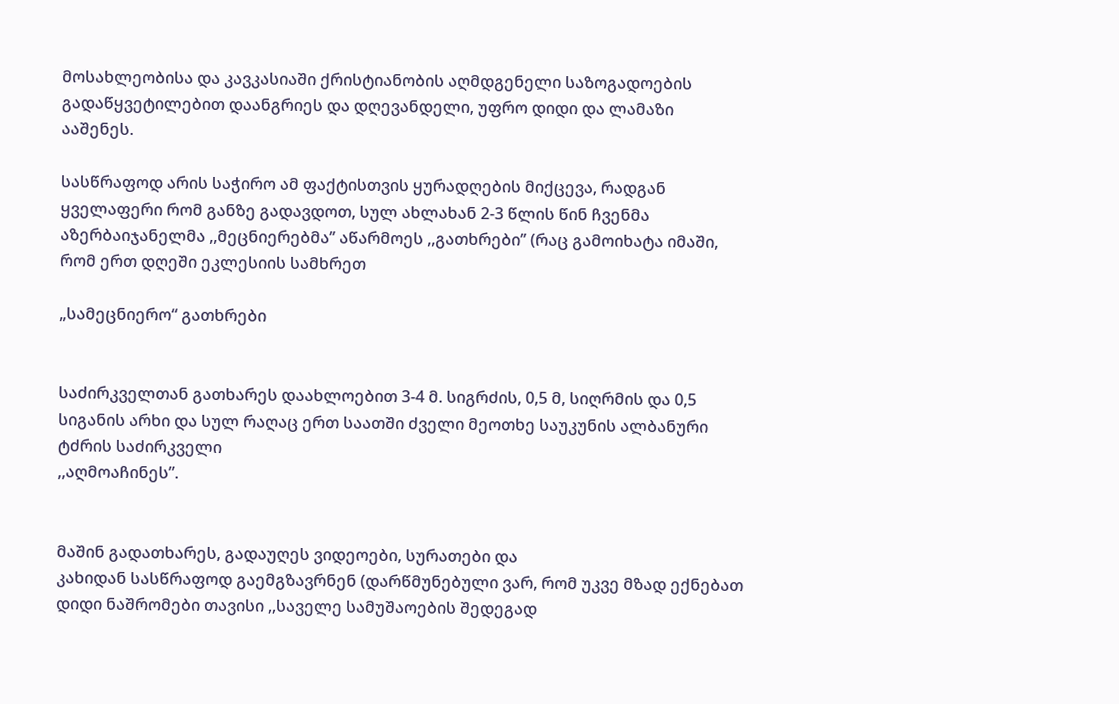მოსახლეობისა და კავკასიაში ქრისტიანობის აღმდგენელი საზოგადოების გადაწყვეტილებით დაანგრიეს და დღევანდელი, უფრო დიდი და ლამაზი ააშენეს.

სასწრაფოდ არის საჭირო ამ ფაქტისთვის ყურადღების მიქცევა, რადგან ყველაფერი რომ განზე გადავდოთ, სულ ახლახან 2-3 წლის წინ ჩვენმა აზერბაიჯანელმა ,,მეცნიერებმა’’ აწარმოეს ,,გათხრები’’ (რაც გამოიხატა იმაში, რომ ერთ დღეში ეკლესიის სამხრეთ

„სამეცნიერო“ გათხრები


საძირკველთან გათხარეს დაახლოებით 3-4 მ. სიგრძის, 0,5 მ, სიღრმის და 0,5 სიგანის არხი და სულ რაღაც ერთ საათში ძველი მეოთხე საუკუნის ალბანური ტძრის საძირკველი
,,აღმოაჩინეს”.


მაშინ გადათხარეს, გადაუღეს ვიდეოები, სურათები და
კახიდან სასწრაფოდ გაემგზავრნენ (დარწმუნებული ვარ, რომ უკვე მზად ექნებათ დიდი ნაშრომები თავისი ,,საველე სამუშაოების შედეგად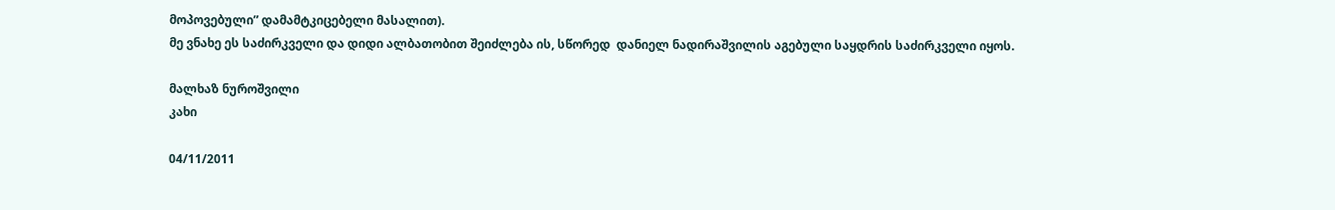მოპოვებული” დამამტკიცებელი მასალით).
მე ვნახე ეს საძირკველი და დიდი ალბათობით შეიძლება ის, სწორედ  დანიელ ნადირაშვილის აგებული საყდრის საძირკველი იყოს.

მალხაზ ნუროშვილი
კახი

04/11/2011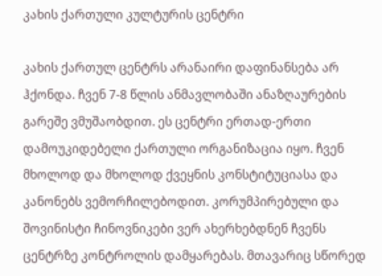კახის ქართული კულტურის ცენტრი

კახის ქართულ ცენტრს არანაირი დაფინანსება არ ჰქონდა. ჩვენ 7-8 წლის ანმავლობაში ანაზღაურების გარეშე ვმუშაობდით. ეს ცენტრი ერთად-ერთი დამოუკიდებელი ქართული ორგანიზაცია იყო. ჩვენ მხოლოდ და მხოლოდ ქვეყნის კონსტიტუციასა და კანონებს ვემორჩილებოდით. კორუმპირებული და შოვინისტი ჩინოვნიკები ვერ ახერხებდნენ ჩვენს ცენტრზე კონტროლის დამყარებას. მთავარიც სწორედ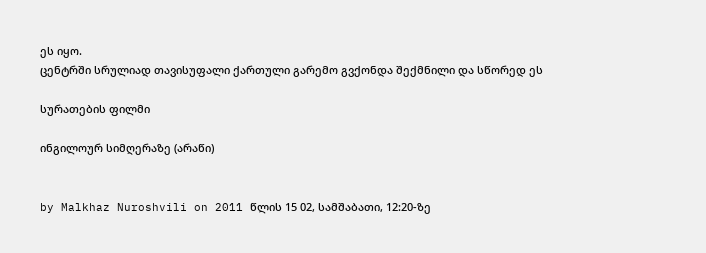ეს იყო.
ცენტრში სრულიად თავისუფალი ქართული გარემო გვქონდა შექმნილი და სწორედ ეს

სურათების ფილმი

ინგილოურ სიმღერაზე (არაწი)


by Malkhaz Nuroshvili on 2011 წლის 15 02, სამშაბათი, 12:20-ზე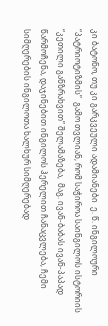კი ბატონო, თუ კი გარკვეული ადამიანები  ე. წ. ინგილოური “პატრიოტიზმის”  გამო თვლიან, რომ საჭიროა საინგილოს ისტორიის “კეთილი განზრახვით” შელამაზება,  მაგ. ივან-ბაბას ივან-პაპად წარმოჩენა, დაჯინებით ინგილოს ჰერელით ჩანაცვლება, ჩემი სიმღერების ინგილოთა ხალხურ სიმღერებად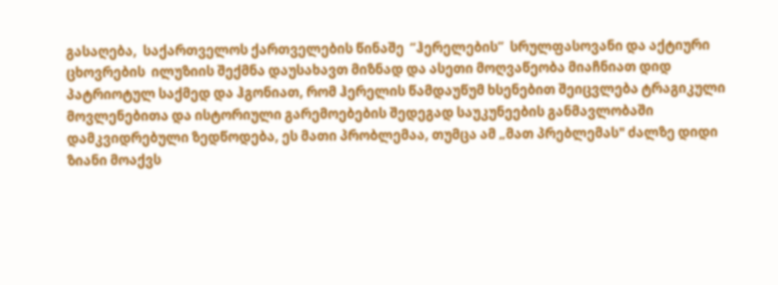გასაღება,  საქართველოს ქართველების წინაშე  “ჰერელების”  სრულფასოვანი და აქტიური ცხოვრების  ილუზიის შექმნა დაუსახავთ მიზნად და ასეთი მოღვაწეობა მიაჩნიათ დიდ პატრიოტულ საქმედ და ჰგონიათ, რომ ჰერელის წამდაუწუმ ხსენებით შეიცვლება ტრაგიკული მოვლენებითა და ისტორიული გარემოებების შედეგად საუკუნეების განმავლობაში დამკვიდრებული ზედწოდება, ეს მათი პრობლემაა, თუმცა ამ „მათ პრებლემას" ძალზე დიდი ზიანი მოაქვს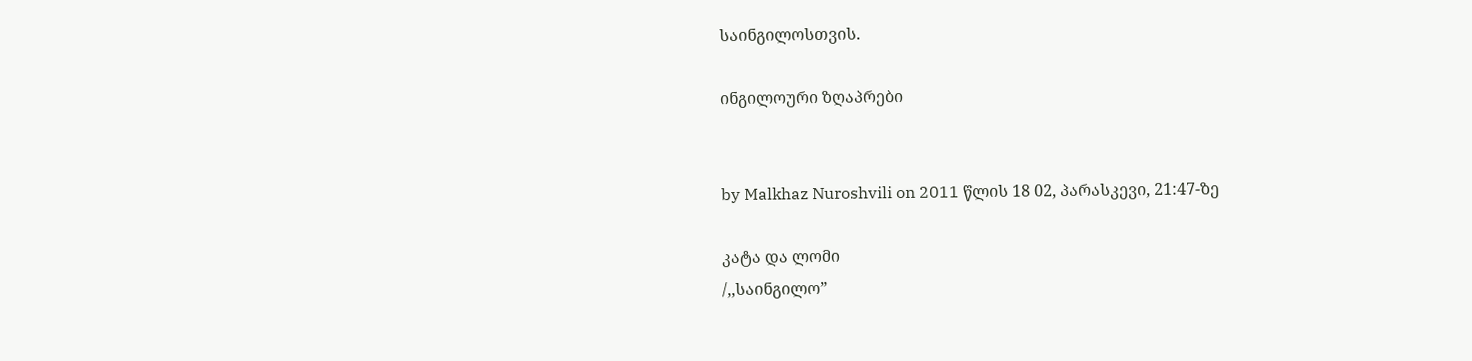საინგილოსთვის.

ინგილოური ზღაპრები


by Malkhaz Nuroshvili on 2011 წლის 18 02, პარასკევი, 21:47-ზე

კატა და ლომი
/,,საინგილო”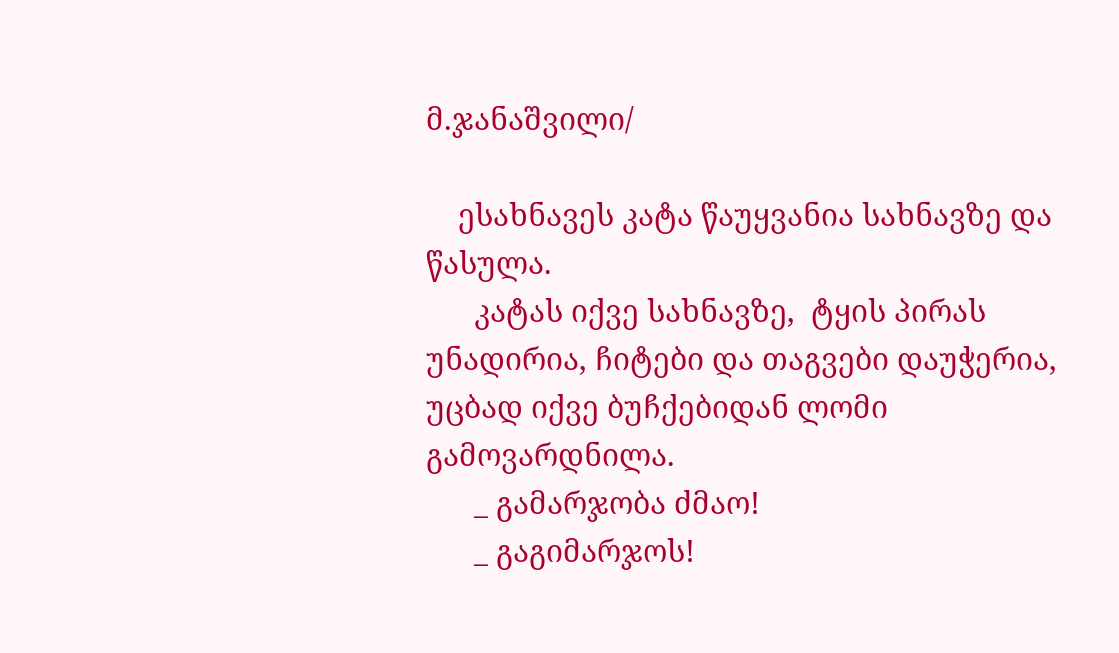მ.ჯანაშვილი/

    ესახნავეს კატა წაუყვანია სახნავზე და წასულა.
      კატას იქვე სახნავზე,  ტყის პირას უნადირია, ჩიტები და თაგვები დაუჭერია, უცბად იქვე ბუჩქებიდან ლომი გამოვარდნილა.
      _ გამარჯობა ძმაო!
      _ გაგიმარჯოს!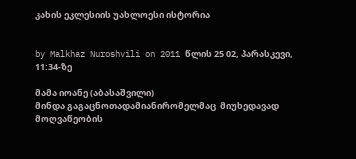კახის ეკლესიის უახლოესი ისტორია


by Malkhaz Nuroshvili on 2011 წლის 25 02, პარასკევი, 11:34-ზე

მამა იოანე (აბასაშვილი)
მინდა გაგაცნოთადამიანირომელმაც  მიუხედავად მოღვაწეობის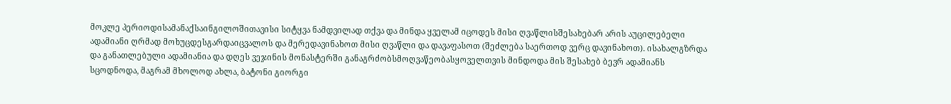მოკლე პერიოდისამანაქსაინგილოშითავისი სიტყვა ნამდვილად თქვა და მინდა ყველამ იცოდეს მისი ღვაწლისშესახებარ არის აუცილებელი ადამიანი ღრმად მოხუცდესგარდაიცვალოს და მერედავინახოთ მისი ღვაწლი და დავაფასოთ (შეძლება საერთოდ ვერც დავინახოთ). ისახალგზრდა და განათლებული ადამიანია და დღეს ვეჯინის მონასტერში განაგრძობსმოღვაწეობასყოველთვის მინდოდა მის შესახებ ბევრ ადამიანს სცოდნოდა, მაგრამ მხოლოდ ახლა, ბატონი გიორგი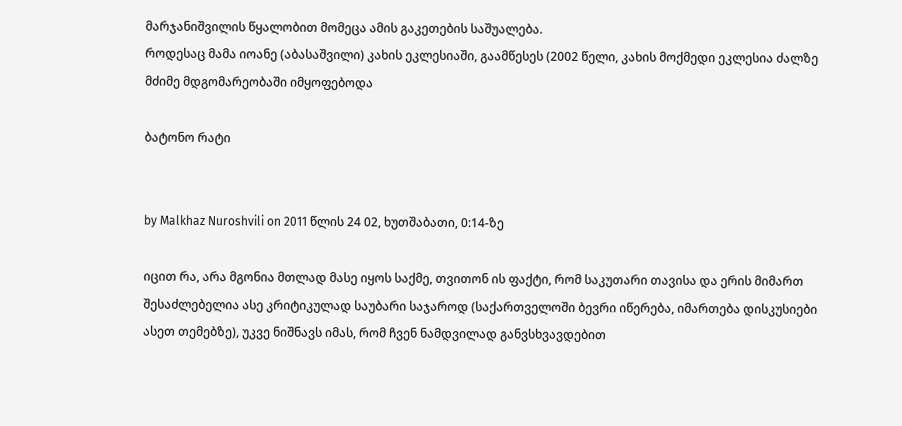მარჯანიშვილის წყალობით მომეცა ამის გაკეთების საშუალება.
როდესაც მამა იოანე (აბასაშვილი) კახის ეკლესიაში, გაამწესეს (2002 წელი, კახის მოქმედი ეკლესია ძალზე მძიმე მდგომარეობაში იმყოფებოდა

ბატონო რატი


by Malkhaz Nuroshvili on 2011 წლის 24 02, ხუთშაბათი, 0:14-ზე

იცით რა, არა მგონია მთლად მასე იყოს საქმე, თვითონ ის ფაქტი, რომ საკუთარი თავისა და ერის მიმართ შესაძლებელია ასე კრიტიკულად საუბარი საჯაროდ (საქართველოში ბევრი იწერება, იმართება დისკუსიები  ასეთ თემებზე), უკვე ნიშნავს იმას, რომ ჩვენ ნამდვილად განვსხვავდებით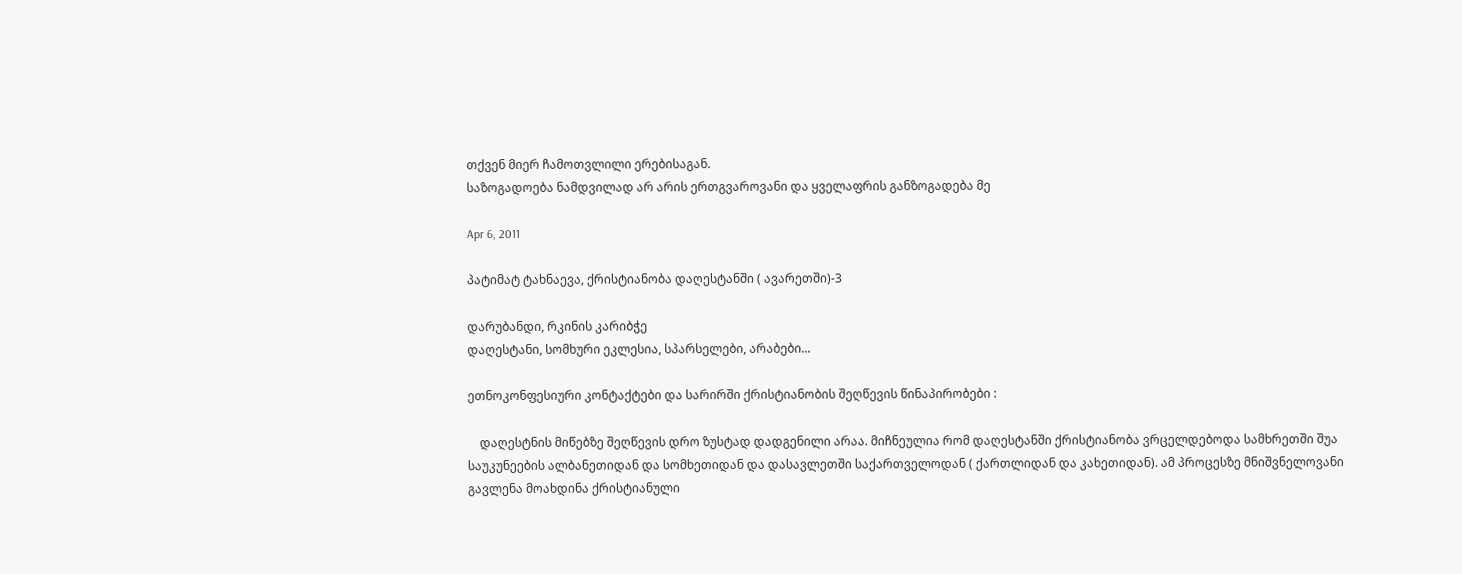თქვენ მიერ ჩამოთვლილი ერებისაგან.
საზოგადოება ნამდვილად არ არის ერთგვაროვანი და ყველაფრის განზოგადება მე

Apr 6, 2011

პატიმატ ტახნაევა, ქრისტიანობა დაღესტანში ( ავარეთში)-3

დარუბანდი, რკინის კარიბჭე
დაღესტანი, სომხური ეკლესია, სპარსელები, არაბები...

ეთნოკონფესიური კონტაქტები და სარირში ქრისტიანობის შეღწევის წინაპირობები :

    დაღესტნის მიწებზე შეღწევის დრო ზუსტად დადგენილი არაა. მიჩნეულია რომ დაღესტანში ქრისტიანობა ვრცელდებოდა სამხრეთში შუა საუკუნეების ალბანეთიდან და სომხეთიდან და დასავლეთში საქართველოდან ( ქართლიდან და კახეთიდან). ამ პროცესზე მნიშვნელოვანი გავლენა მოახდინა ქრისტიანული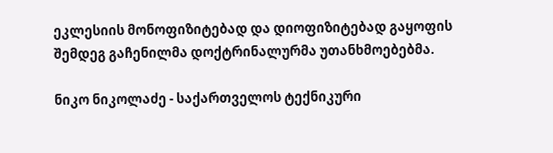ეკლესიის მონოფიზიტებად და დიოფიზიტებად გაყოფის შემდეგ გაჩენილმა დოქტრინალურმა უთანხმოებებმა.

ნიკო ნიკოლაძე - საქართველოს ტექნიკური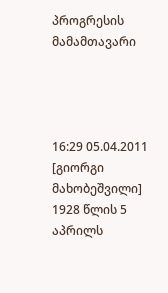პროგრესის მამამთავარი




16:29 05.04.2011
[გიორგი მახობეშვილი]
1928 წლის 5 აპრილს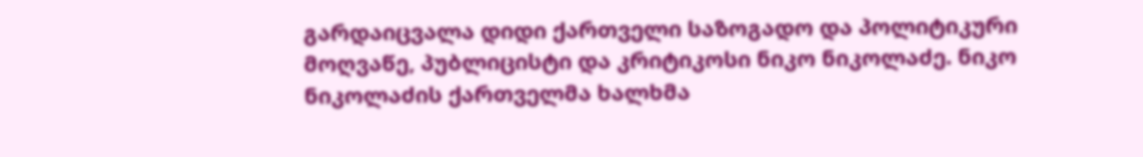გარდაიცვალა დიდი ქართველი საზოგადო და პოლიტიკური მოღვაწე, პუბლიცისტი და კრიტიკოსი ნიკო ნიკოლაძე. ნიკო ნიკოლაძის ქართველმა ხალხმა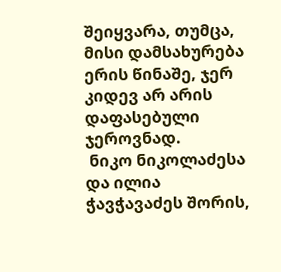შეიყვარა, თუმცა, მისი დამსახურება ერის წინაშე, ჯერ კიდევ არ არის დაფასებული ჯეროვნად.
 ნიკო ნიკოლაძესა და ილია ჭავჭავაძეს შორის,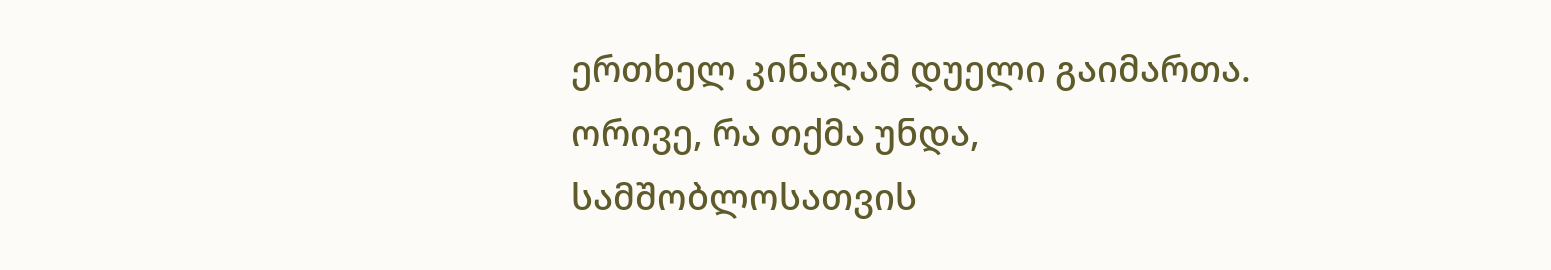ერთხელ კინაღამ დუელი გაიმართა. ორივე, რა თქმა უნდა, სამშობლოსათვის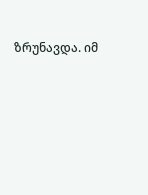ზრუნავდა. იმ